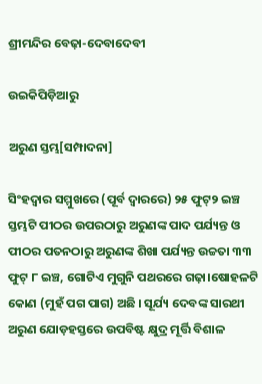ଶ୍ରୀମନ୍ଦିର ବେଢ଼ା-ଦେବାଦେବୀ

ଉଇକିପିଡ଼ିଆ‌ରୁ

ଅରୁଣ ସ୍ତମ୍ଭ[ସମ୍ପାଦନା]

ସିଂହଦ୍ୱାର ସମ୍ମୁଖରେ (ପୂର୍ବ ଦ୍ୱାରରେ) ୨୫ ଫୁଟ୍୨ ଇଞ୍ଚ ସ୍ତମ୍ଭଟି ପୀଠର ଉପରଠାରୁ ଅରୁଣଙ୍କ ପାଦ ପର୍ଯ୍ୟନ୍ତ ଓ ପୀଠର ପତନଠାରୁ ଅରୁଣଙ୍କ ଶିଖା ପର୍ଯ୍ୟନ୍ତ ଉଚ୍ଚତା ୩୩ ଫୁଟ୍ ୮ ଇଞ୍ଚ, ଗୋଟିଏ ମୁଗୁନି ପଥରରେ ଗଢ଼ା।ଷୋହଳଟି କୋଣ (ମୁହଁ ପଗ ପାଗ) ଅଛି । ସୂର୍ଯ୍ୟ ଦେବଙ୍କ ସାରଥୀ ଅରୁଣ ଯୋଡ଼ହସ୍ତରେ ଉପବିଷ୍ଟ କ୍ଷୁଦ୍ର ମୂର୍ତ୍ତି ବିଶାଳ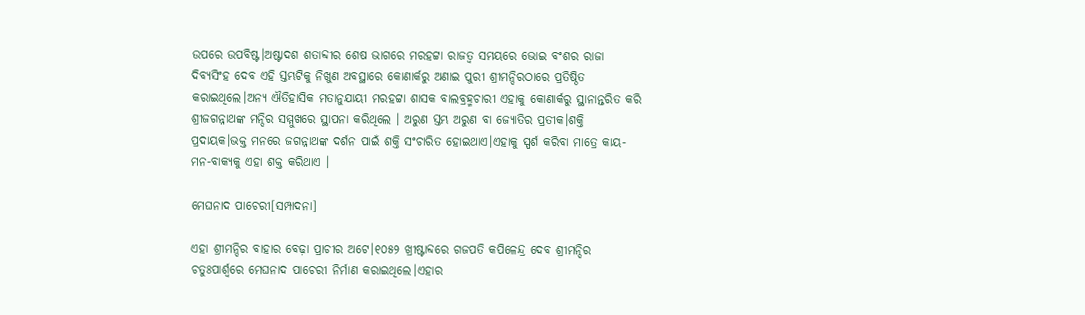ଉପରେ ଉପବିଷ୍ଟ।ଅଷ୍ଟାଦଶ ଶତାବ୍ଦୀର ଶେଷ ଭାଗରେ ମରହଟ୍ଟା ରାଜତ୍ୱ ସମୟରେ ଭୋଇ ବଂଶର ରାଜା ଦିବ୍ୟସିଂହ ଦେବ ଏହି ସ୍ତମ୍ଭଟିକୁ ନିଖୁଣ ଅବସ୍ଥାରେ କୋଣାର୍କରୁ ଅଣାଇ ପୁରୀ ଶ୍ରୀମନ୍ଦିରଠାରେ ପ୍ରତିଷ୍ଠିତ କରାଇଥିଲେ।ଅନ୍ୟ ଐତିହାସିକ ମତାନୁଯାୟୀ ମରହଟ୍ଟା ଶାସକ ବାଲବ୍ରହ୍ମଚାରୀ ଏହାକୁ କୋଣାର୍କରୁ ସ୍ଥାନାନ୍ତରିତ କରି ଶ୍ରୀଜଗନ୍ନାଥଙ୍କ ମନ୍ଦିର ସମ୍ମୁଖରେ ସ୍ଥାପନା କରିଥିଲେ । ଅରୁଣ ସ୍ତମ୍ଭ ଅରୁଣ ବା ଜ୍ୟୋତିର ପ୍ରତୀକ।ଶକ୍ତି ପ୍ରଦାୟକ।ଭକ୍ତ ମନରେ ଜଗନ୍ନାଥଙ୍କ ଦର୍ଶନ ପାଇଁ ଶକ୍ତି ସଂଚାରିତ ହୋଇଥାଏ।ଏହାକୁ ସ୍ପର୍ଶ କରିବା ମାତ୍ରେ କାୟ-ମନ-ବାକ୍ୟକୁ ଏହା ଶକ୍ତ କରିଥାଏ ।

ମେଘନାଦ ପାଚେରୀ[ସମ୍ପାଦନା]

ଏହା ଶ୍ରୀମନ୍ଦିର ବାହାର ବେଢ଼ା ପ୍ରାଚୀର ଅଟେ।୧୦୫୨ ଖ୍ରୀଷ୍ଟାବ୍ଦରେ ଗଜପତି କପିଳେନ୍ଦ୍ର ଦେବ ଶ୍ରୀମନ୍ଦିର ଚତୁଃପାର୍ଶ୍ୱରେ ମେଘନାଦ ପାଚେରୀ ନିର୍ମାଣ କରାଇଥିଲେ।ଏହାର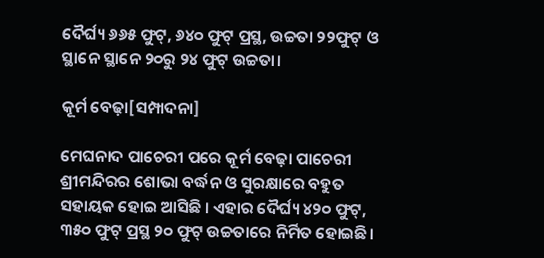ଦୈର୍ଘ୍ୟ ୬୬୫ ଫୁଟ୍, ୬୪୦ ଫୁଟ୍ ପ୍ରସ୍ଥ, ଉଚ୍ଚତା ୨୨ଫୁଟ୍ ଓ ସ୍ଥାନେ ସ୍ଥାନେ ୨୦ରୁ ୨୪ ଫୁଟ୍ ଉଚ୍ଚତା।

କୂର୍ମ ବେଢ଼ା[ସମ୍ପାଦନା]

ମେଘନାଦ ପାଚେରୀ ପରେ କୂର୍ମ ବେଢ଼ା ପାଚେରୀ ଶ୍ରୀମନ୍ଦିରର ଶୋଭା ବର୍ଦ୍ଧନ ଓ ସୁରକ୍ଷାରେ ବହୁତ ସହାୟକ ହୋଇ ଆସିଛି । ଏହାର ଦୈର୍ଘ୍ୟ ୪୨୦ ଫୁଟ୍, ୩୫୦ ଫୁଟ୍ ପ୍ରସ୍ଥ ୨୦ ଫୁଟ୍ ଉଚ୍ଚତାରେ ନିର୍ମିତ ହୋଇଛି।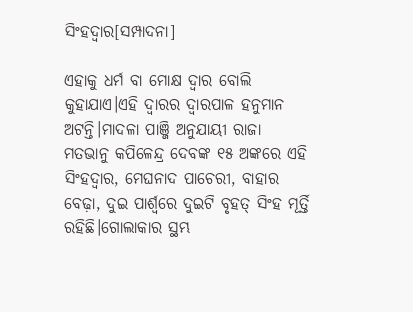ସିଂହଦ୍ୱାର[ସମ୍ପାଦନା]

ଏହାକୁ ଧର୍ମ ବା ମୋକ୍ଷ ଦ୍ୱାର ବୋଲି କୁହାଯାଏ।ଏହି ଦ୍ୱାରର ଦ୍ୱାରପାଳ ହନୁମାନ ଅଟନ୍ତି।ମାଦଳା ପାଞ୍ଜି ଅନୁଯାୟୀ ରାଜା ମତଭାନୁ କପିଳେନ୍ଦ୍ର ଦେବଙ୍କ ୧୫ ଅଙ୍କରେ ଏହି ସିଂହଦ୍ୱାର, ମେଘନାଦ ପାଚେରୀ, ବାହାର ବେଢ଼ା, ଦୁଇ ପାର୍ଶ୍ୱରେ ଦୁଇଟି ବୃହତ୍ ସିଂହ ମୂର୍ତ୍ତି ରହିଛି।ଗୋଲାକାର ସ୍ଥମ୍ଭ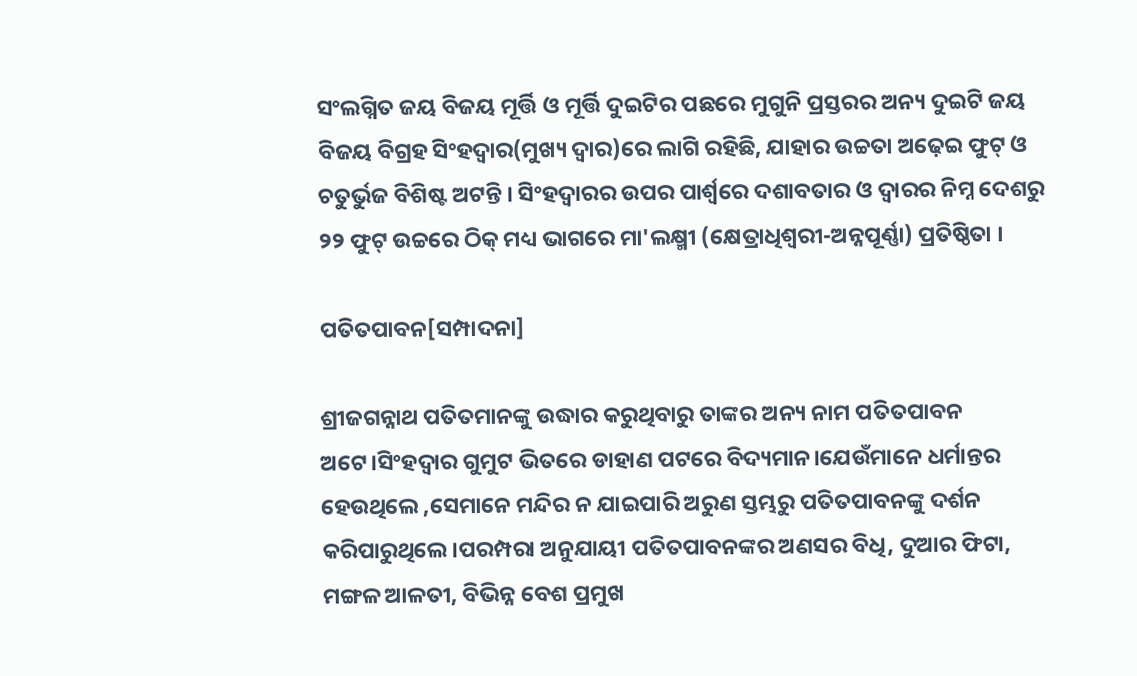ସଂଲଗ୍ନିତ ଜୟ ବିଜୟ ମୂର୍ତ୍ତି ଓ ମୂର୍ତ୍ତି ଦୁଇଟିର ପଛରେ ମୁଗୁନି ପ୍ରସ୍ତରର ଅନ୍ୟ ଦୁଇଟି ଜୟ ବିଜୟ ବିଗ୍ରହ ସିଂହଦ୍ୱାର(ମୁଖ୍ୟ ଦ୍ୱାର)ରେ ଲାଗି ରହିଛି, ଯାହାର ଉଚ୍ଚତା ଅଢ଼େଇ ଫୁଟ୍ ଓ ଚତୁର୍ଭୁଜ ବିଶିଷ୍ଟ ଅଟନ୍ତି । ସିଂହଦ୍ୱାରର ଉପର ପାର୍ଶ୍ୱରେ ଦଶାବତାର ଓ ଦ୍ୱାରର ନିମ୍ନ ଦେଶରୁ ୨୨ ଫୁଟ୍ ଉଚ୍ଚରେ ଠିକ୍ ମଧ୍ୟ ଭାଗରେ ମା'ଲକ୍ଷ୍ମୀ (କ୍ଷେତ୍ରାଧିଶ୍ୱରୀ-ଅନ୍ନପୂର୍ଣ୍ଣା) ପ୍ରତିଷ୍ଠିତା ।

ପତିତପାବନ[ସମ୍ପାଦନା]

ଶ୍ରୀଜଗନ୍ନାଥ ପତିତମାନଙ୍କୁ ଉଦ୍ଧାର କରୁଥିବାରୁ ତାଙ୍କର ଅନ୍ୟ ନାମ ପତିତପାବନ ଅଟେ।ସିଂହଦ୍ୱାର ଗୁମୁଟ ଭିତରେ ଡାହାଣ ପଟରେ ବିଦ୍ୟମାନ।ଯେଉଁମାନେ ଧର୍ମାନ୍ତର ହେଉଥିଲେ ,ସେମାନେ ମନ୍ଦିର ନ ଯାଇପାରି ଅରୁଣ ସ୍ତମ୍ଭରୁ ପତିତପାବନଙ୍କୁ ଦର୍ଶନ କରିପାରୁଥିଲେ।ପରମ୍ପରା ଅନୁଯାୟୀ ପତିତପାବନଙ୍କର ଅଣସର ବିଧି, ଦୁଆର ଫିଟା, ମଙ୍ଗଳ ଆଳତୀ, ବିଭିନ୍ନ ବେଶ ପ୍ରମୁଖ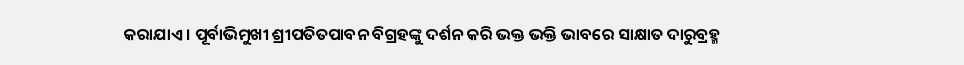କରାଯାଏ । ପୂର୍ବାଭିମୁଖୀ ଶ୍ରୀପତିତପାବନ ବିଗ୍ରହଙ୍କୁ ଦର୍ଶନ କରି ଭକ୍ତ ଭକ୍ତି ଭାବରେ ସାକ୍ଷାତ ଦାରୁବ୍ରହ୍ମ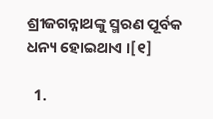ଶ୍ରୀଜଗନ୍ନାଥଙ୍କୁ ସ୍ମରଣ ପୂର୍ବକ ଧନ୍ୟ ହୋଇଥାଏ ।[୧]

  1.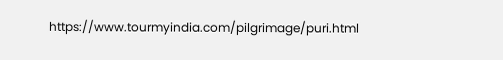https://www.tourmyindia.com/pilgrimage/puri.html